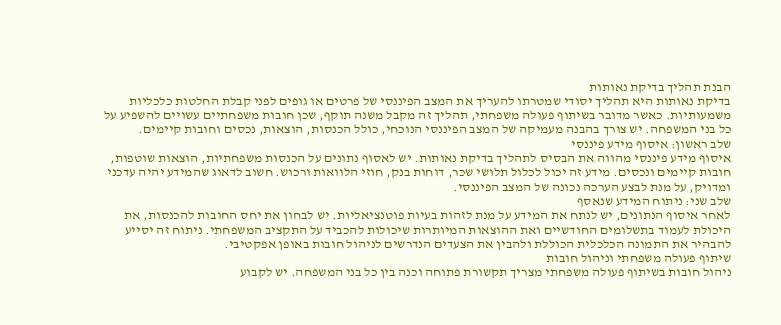הבנת תהליך בדיקת נאותות
בדיקת נאותות היא תהליך יסודי שמטרתו להעריך את המצב הפיננסי של פרטים או גופים לפני קבלת החלטות כלכליות משמעותיות. כאשר מדובר בשיתוף פעולה משפחתי, תהליך זה מקבל משנה תוקף, שכן חובות משפחתיים עשויים להשפיע על כל בני המשפחה. יש צורך בהבנה מעמיקה של המצב הפיננסי הנוכחי, כולל הכנסות, הוצאות, נכסים וחובות קיימים.
שלב ראשון: איסוף מידע פיננסי
איסוף מידע פיננסי מהווה את הבסיס לתהליך בדיקת נאותות. יש לאסוף נתונים על הכנסות משפחתיות, הוצאות שוטפות, חובות קיימים ונכסים. מידע זה יכול לכלול תלושי שכר, דוחות בנק, חוזי הלוואות ורכוש. חשוב לדאוג שהמידע יהיה עדכני ומדויק, על מנת לבצע הערכה נכונה של המצב הפיננסי.
שלב שני: ניתוח המידע שנאסף
לאחר איסוף הנתונים, יש לנתח את המידע על מנת לזהות בעיות פוטנציאליות. יש לבחון את יחס החובות להכנסות, את היכולת לעמוד בתשלומים החודשיים ואת ההוצאות המיותרות שיכולות להכביד על התקציב המשפחתי. ניתוח זה יסייע להבהיר את התמונה הכלכלית הכוללת ולהבין את הצעדים הנדרשים לניהול חובות באופן אפקטיבי.
שיתוף פעולה משפחתי וניהול חובות
ניהול חובות בשיתוף פעולה משפחתי מצריך תקשורת פתוחה וכנה בין כל בני המשפחה. יש לקבוע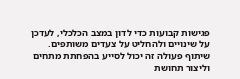פגישות קבועות כדי לדון במצב הכלכלי, לעדכן על שינויים ולהחליט על צעדים משותפים. שיתוף פעולה זה יכול לסייע בהפחתת מתחים וליצור תחושת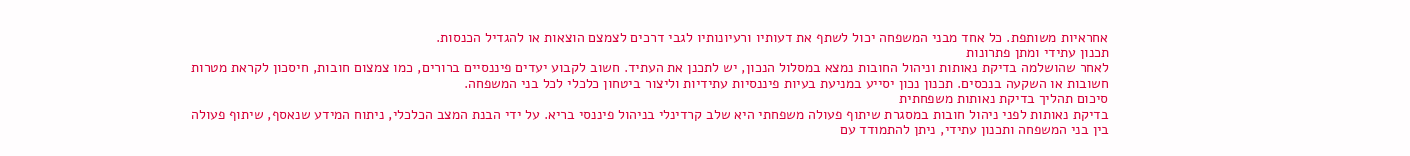אחראיות משותפת. כל אחד מבני המשפחה יכול לשתף את דעותיו ורעיונותיו לגבי דרכים לצמצם הוצאות או להגדיל הכנסות.
תכנון עתידי ומתן פתרונות
לאחר שהושלמה בדיקת נאותות וניהול החובות נמצא במסלול הנכון, יש לתכנן את העתיד. חשוב לקבוע יעדים פיננסיים ברורים, כמו צמצום חובות, חיסכון לקראת מטרות חשובות או השקעה בנכסים. תכנון נכון יסייע במניעת בעיות פיננסיות עתידיות וליצור ביטחון כלכלי לכל בני המשפחה.
סיכום תהליך בדיקת נאותות משפחתית
בדיקת נאותות לפני ניהול חובות במסגרת שיתוף פעולה משפחתי היא שלב קרדינלי בניהול פיננסי בריא. על ידי הבנת המצב הכלכלי, ניתוח המידע שנאסף, שיתוף פעולה בין בני המשפחה ותכנון עתידי, ניתן להתמודד עם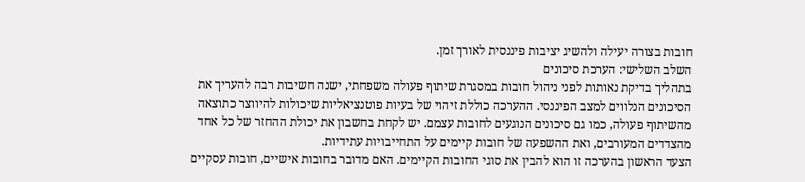חובות בצורה יעילה ולהשיג יציבות פיננסית לאורך זמן.
השלב השלישי: הערכת סיכונים
בתהליך בדיקת נאותות לפני ניהול חובות במסגרת שיתוף פעולה משפחתי, ישנה חשיבות רבה להעריך את הסיכונים הנלווים למצב הפיננסי. ההערכה כוללת זיהוי של בעיות פוטנציאליות שיכולות להיווצר כתוצאה מהשיתוף פעולה, כמו גם סיכונים הנוגעים לחובות עצמם. יש לקחת בחשבון את יכולת ההחזר של כל אחד מהצדדים המעורבים, ואת ההשפעה של חובות קיימים על התחייבויות עתידיות.
הצעד הראשון בהערכה זו הוא להבין את סוגי החובות הקיימים. האם מדובר בחובות אישיים, חובות עסקיים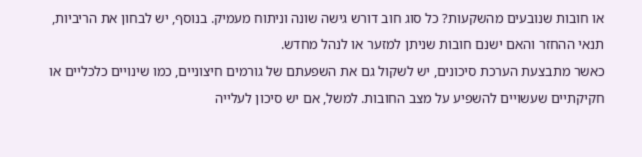או חובות שנובעים מהשקעות? כל סוג חוב דורש גישה שונה וניתוח מעמיק. בנוסף, יש לבחון את הריביות, תנאי ההחזר והאם ישנם חובות שניתן למזער או לנהל מחדש.
כאשר מתבצעת הערכת סיכונים, יש לשקול גם את השפעתם של גורמים חיצוניים, כמו שינויים כלכליים או חקיקתיים שעשויים להשפיע על מצב החובות. למשל, אם יש סיכון לעלייה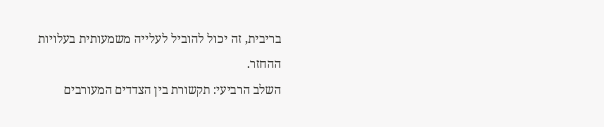בריבית, זה יכול להוביל לעלייה משמעותית בעלויות ההחזר.
השלב הרביעי: תקשורת בין הצדדים המעורבים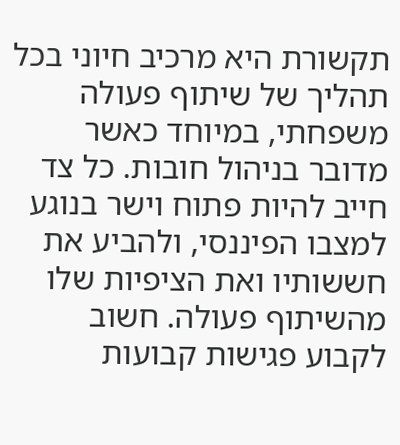תקשורת היא מרכיב חיוני בכל תהליך של שיתוף פעולה משפחתי, במיוחד כאשר מדובר בניהול חובות. כל צד חייב להיות פתוח וישר בנוגע למצבו הפיננסי, ולהביע את חששותיו ואת הציפיות שלו מהשיתוף פעולה. חשוב לקבוע פגישות קבועות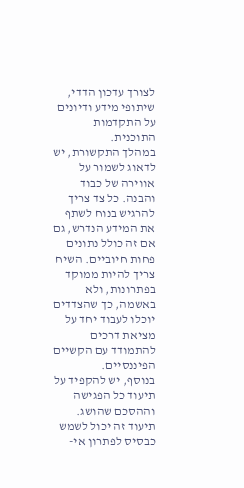לצורך עדכון הדדי, שיתופי מידע ודיונים על התקדמות התוכנית.
במהלך התקשורת, יש לדאוג לשמור על אווירה של כבוד והבנה. כל צד צריך להרגיש בנוח לשתף את המידע הנדרש, גם אם זה כולל נתונים פחות חיוביים. השיח צריך להיות ממוקד בפתרונות, ולא באשמה, כך שהצדדים יוכלו לעבוד יחד על מציאת דרכים להתמודד עם הקשיים הפיננסיים.
בנוסף, יש להקפיד על תיעוד כל הפגישה וההסכם שהושג. תיעוד זה יכול לשמש כבסיס לפתרון אי-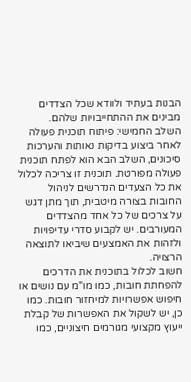הבנות בעתיד ולוודא שכל הצדדים מבינים את ההתחייבויות שלהם.
השלב החמישי: פיתוח תוכנית פעולה
לאחר ביצוע בדיקות נאותות והערכות סיכונים, השלב הבא הוא לפתח תוכנית פעולה מפורטת. תוכנית זו צריכה לכלול את כל הצעדים הנדרשים לניהול החובות בצורה מיטבית, תוך מתן דגש על צרכים של כל אחד מהצדדים המעורבים. יש לקבוע סדרי עדיפויות ולזהות את האמצעים שיביאו לתוצאה הרצויה.
חשוב לכלול בתוכנית את הדרכים להפחתת חובות, כמו מו"מ עם נושים או חיפוש אפשרויות למיחזור חובות. כמו כן, יש לשקול את האפשרות של קבלת ייעוץ מקצועי מגורמים חיצוניים, כמו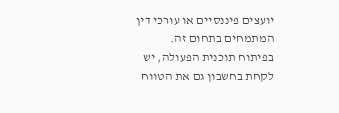יועצים פיננסיים או עורכי דין המתמחים בתחום זה.
בפיתוח תוכנית הפעולה, יש לקחת בחשבון גם את הטווח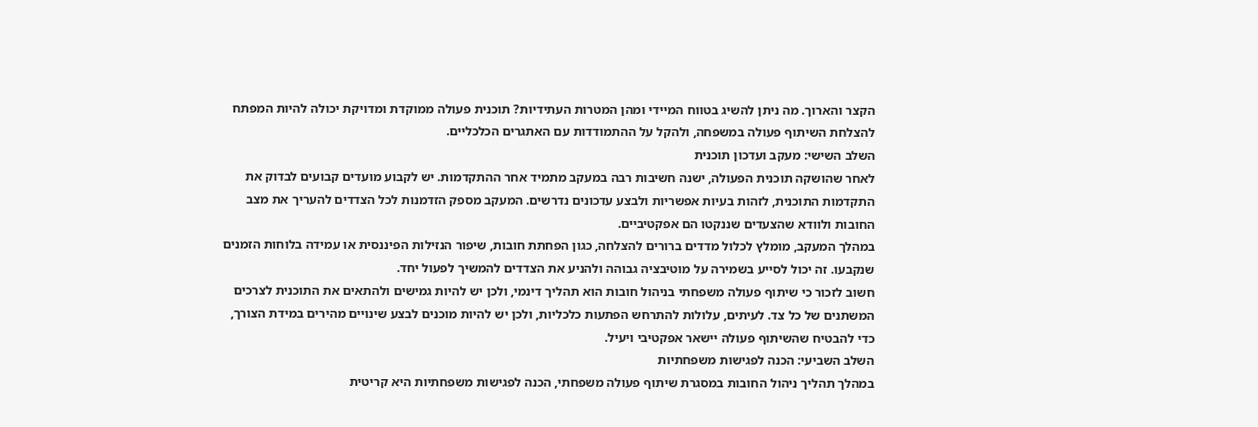הקצר והארוך. מה ניתן להשיג בטווח המיידי ומהן המטרות העתידיות? תוכנית פעולה ממוקדת ומדויקת יכולה להיות המפתח להצלחת השיתוף פעולה במשפחה, ולהקל על ההתמודדות עם האתגרים הכלכליים.
השלב השישי: מעקב ועדכון תוכנית
לאחר שהושקה תוכנית הפעולה, ישנה חשיבות רבה במעקב מתמיד אחר ההתקדמות. יש לקבוע מועדים קבועים לבדוק את התקדמות התוכנית, לזהות בעיות אפשריות ולבצע עדכונים נדרשים. המעקב מספק הזדמנות לכל הצדדים להעריך את מצב החובות ולוודא שהצעדים שננקטו הם אפקטיביים.
במהלך המעקב, מומלץ לכלול מדדים ברורים להצלחה, כגון הפחתת חובות, שיפור הנזילות הפיננסית או עמידה בלוחות הזמנים שנקבעו. זה יכול לסייע בשמירה על מוטיבציה גבוהה ולהניע את הצדדים להמשיך לפעול יחד.
חשוב לזכור כי שיתוף פעולה משפחתי בניהול חובות הוא תהליך דינמי, ולכן יש להיות גמישים ולהתאים את התוכנית לצרכים המשתנים של כל צד. לעיתים, עלולות להתרחש הפתעות כלכליות, ולכן יש להיות מוכנים לבצע שינויים מהירים במידת הצורך, כדי להבטיח שהשיתוף פעולה יישאר אפקטיבי ויעיל.
השלב השביעי: הכנה לפגישות משפחתיות
במהלך תהליך ניהול החובות במסגרת שיתוף פעולה משפחתי, הכנה לפגישות משפחתיות היא קריטית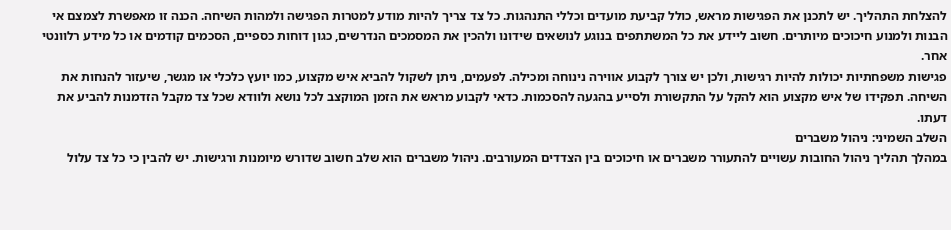להצלחת התהליך. יש לתכנן את הפגישות מראש, כולל קביעת מועדים וכללי התנהגות. כל צד צריך להיות מודע למטרות הפגישה ולמהות השיחה. הכנה זו מאפשרת לצמצם אי הבנות ולמנוע חיכוכים מיותרים. חשוב ליידע את כל המשתתפים בנוגע לנושאים שידונו ולהכין את המסמכים הנדרשים, כגון דוחות כספיים, הסכמים קודמים או כל מידע רלוונטי אחר.
פגישות משפחתיות יכולות להיות רגישות, ולכן יש צורך לקבוע אווירה נינוחה ומכילה. לפעמים, ניתן לשקול להביא איש מקצוע, כמו יועץ כלכלי או מגשר, שיעזור להנחות את השיחה. תפקידו של איש מקצוע הוא להקל על התקשורת ולסייע בהגעה להסכמות. כדאי לקבוע מראש את הזמן המוקצב לכל נושא ולוודא שכל צד מקבל הזדמנות להביע את דעתו.
השלב השמיני: ניהול משברים
במהלך תהליך ניהול החובות עשויים להתעורר משברים או חיכוכים בין הצדדים המעורבים. ניהול משברים הוא שלב חשוב שדורש מיומנות ורגישות. יש להבין כי כל צד עלול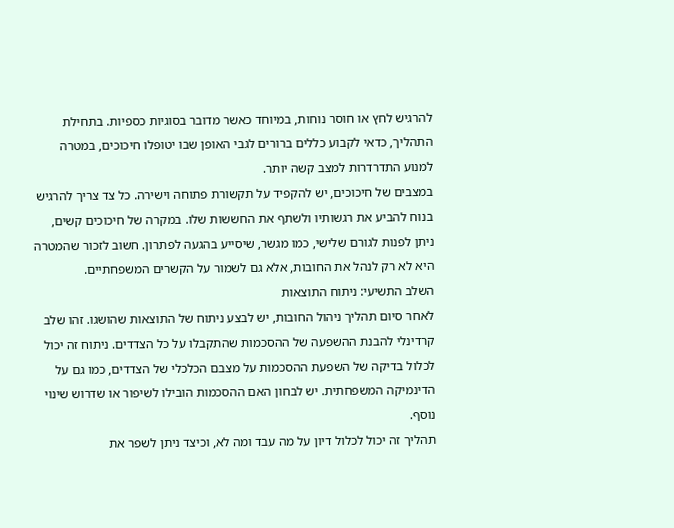להרגיש לחץ או חוסר נוחות, במיוחד כאשר מדובר בסוגיות כספיות. בתחילת התהליך, כדאי לקבוע כללים ברורים לגבי האופן שבו יטופלו חיכוכים, במטרה למנוע התדרדרות למצב קשה יותר.
במצבים של חיכוכים, יש להקפיד על תקשורת פתוחה וישירה. כל צד צריך להרגיש בנוח להביע את רגשותיו ולשתף את החששות שלו. במקרה של חיכוכים קשים, ניתן לפנות לגורם שלישי, כמו מגשר, שיסייע בהגעה לפתרון. חשוב לזכור שהמטרה היא לא רק לנהל את החובות, אלא גם לשמור על הקשרים המשפחתיים.
השלב התשיעי: ניתוח התוצאות
לאחר סיום תהליך ניהול החובות, יש לבצע ניתוח של התוצאות שהושגו. זהו שלב קרדינלי להבנת ההשפעה של ההסכמות שהתקבלו על כל הצדדים. ניתוח זה יכול לכלול בדיקה של השפעת ההסכמות על מצבם הכלכלי של הצדדים, כמו גם על הדינמיקה המשפחתית. יש לבחון האם ההסכמות הובילו לשיפור או שדרוש שינוי נוסף.
תהליך זה יכול לכלול דיון על מה עבד ומה לא, וכיצד ניתן לשפר את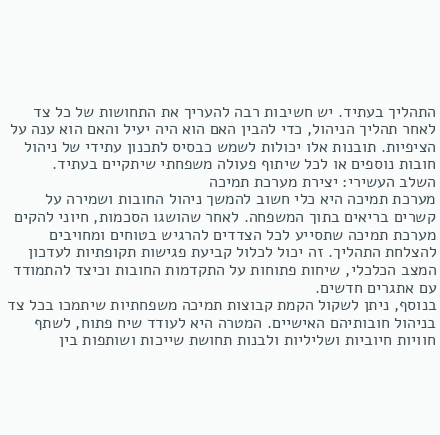התהליך בעתיד. יש חשיבות רבה להעריך את התחושות של כל צד לאחר תהליך הניהול, כדי להבין האם הוא היה יעיל והאם הוא ענה על הציפיות. תובנות אלו יכולות לשמש כבסיס לתכנון עתידי של ניהול חובות נוספים או לכל שיתוף פעולה משפחתי שיתקיים בעתיד.
השלב העשירי: יצירת מערכת תמיכה
מערכת תמיכה היא כלי חשוב להמשך ניהול החובות ושמירה על קשרים בריאים בתוך המשפחה. לאחר שהושגו הסכמות, חיוני להקים מערכת תמיכה שתסייע לכל הצדדים להרגיש בטוחים ומחויבים להצלחת התהליך. זה יכול לכלול קביעת פגישות תקופתיות לעדכון המצב הכלכלי, שיחות פתוחות על התקדמות החובות וכיצד להתמודד עם אתגרים חדשים.
בנוסף, ניתן לשקול הקמת קבוצות תמיכה משפחתיות שיתמכו בכל צד בניהול חובותיהם האישיים. המטרה היא לעודד שיח פתוח, לשתף חוויות חיוביות ושליליות ולבנות תחושת שייכות ושותפות בין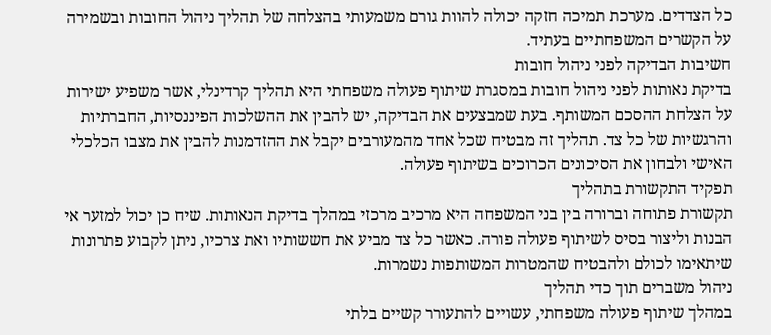כל הצדדים. מערכת תמיכה חזקה יכולה להוות גורם משמעותי בהצלחה של תהליך ניהול החובות ובשמירה על הקשרים המשפחתיים בעתיד.
חשיבות הבדיקה לפני ניהול חובות
בדיקת נאותות לפני ניהול חובות במסגרת שיתוף פעולה משפחתי היא תהליך קרדינלי, אשר משפיע ישירות על הצלחת ההסכם המשותף. בעת שמבצעים את הבדיקה, יש להבין את ההשלכות הפיננסיות, החברתיות והרגשיות של כל צד. תהליך זה מבטיח שכל אחד מהמעורבים יקבל את ההזדמנות להבין את מצבו הכלכלי האישי ולבחון את הסיכונים הכרוכים בשיתוף פעולה.
תפקיד התקשורת בתהליך
תקשורת פתוחה וברורה בין בני המשפחה היא מרכיב מרכזי במהלך בדיקת הנאותות. שיח כן יכול למזער אי הבנות וליצור בסיס לשיתוף פעולה פורה. כאשר כל צד מביע את חששותיו ואת צרכיו, ניתן לקבוע פתרונות שיתאימו לכולם ולהבטיח שהמטרות המשותפות נשמרות.
ניהול משברים תוך כדי תהליך
במהלך שיתוף פעולה משפחתי, עשויים להתעורר קשיים בלתי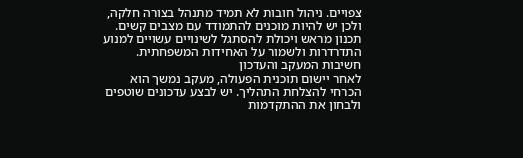צפויים. ניהול חובות לא תמיד מתנהל בצורה חלקה, ולכן יש להיות מוכנים להתמודד עם מצבים קשים. תכנון מראש ויכולת להסתגל לשינויים עשויים למנוע התדרדרות ולשמור על האחידות המשפחתית.
חשיבות המעקב והעדכון
לאחר יישום תוכנית הפעולה, מעקב נמשך הוא הכרחי להצלחת התהליך. יש לבצע עדכונים שוטפים ולבחון את ההתקדמות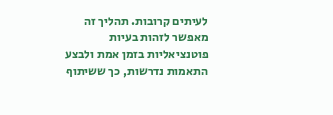לעיתים קרובות. תהליך זה מאפשר לזהות בעיות פוטנציאליות בזמן אמת ולבצע התאמות נדרשות, כך ששיתוף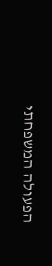הפעולה המשפחתי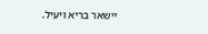יישאר בריא ויעיל.